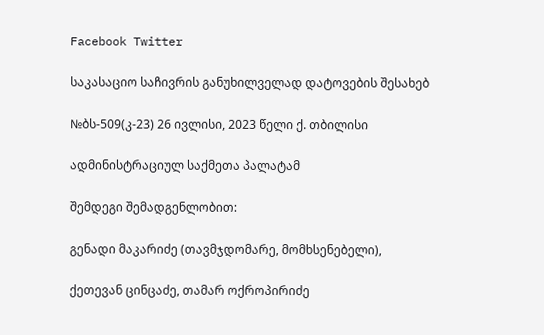Facebook Twitter

საკასაციო საჩივრის განუხილველად დატოვების შესახებ

№ბს-509(კ-23) 26 ივლისი, 2023 წელი ქ. თბილისი

ადმინისტრაციულ საქმეთა პალატამ

შემდეგი შემადგენლობით:

გენადი მაკარიძე (თავმჯდომარე, მომხსენებელი),

ქეთევან ცინცაძე, თამარ ოქროპირიძე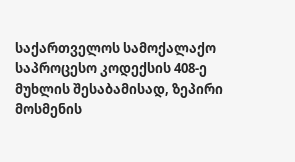საქართველოს სამოქალაქო საპროცესო კოდექსის 408-ე მუხლის შესაბამისად, ზეპირი მოსმენის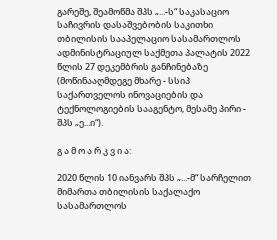გარეშე, შეამოწმა შპს „...-ს“ საკასაციო საჩივრის დასაშვებობის საკითხი თბილისის სააპელაციო სასამართლოს ადმინისტრაციულ საქმეთა პალატის 2022 წლის 27 დეკემბრის განჩინებაზე (მოწინააღმდეგე მხარე - სსიპ საქართველოს ინოვაციების და ტექნოლოგიების სააგენტო, მესამე პირი - შპს „ე...ი“).

გ ა მ ო ა რ კ ვ ი ა:

2020 წლის 10 იანვარს შპს „...-მ“ სარჩელით მიმართა თბილისის საქალაქო სასამართლოს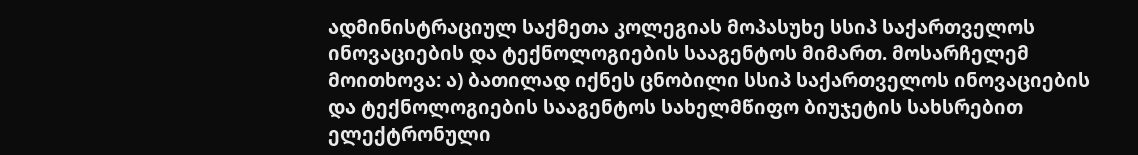ადმინისტრაციულ საქმეთა კოლეგიას მოპასუხე სსიპ საქართველოს ინოვაციების და ტექნოლოგიების სააგენტოს მიმართ. მოსარჩელემ მოითხოვა: ა) ბათილად იქნეს ცნობილი სსიპ საქართველოს ინოვაციების და ტექნოლოგიების სააგენტოს სახელმწიფო ბიუჯეტის სახსრებით ელექტრონული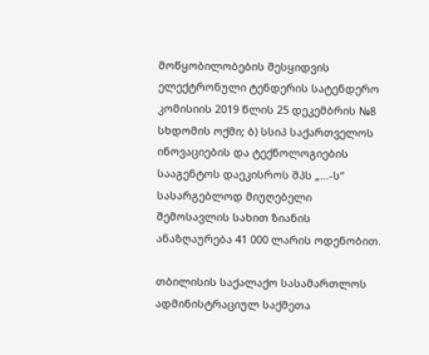მოწყობილობების შესყიდვის ელექტრონული ტენდერის სატენდერო კომისიის 2019 წლის 25 დეკემბრის №8 სხდომის ოქმი; ბ) სსიპ საქართველოს ინოვაციების და ტექნოლოგიების სააგენტოს დაეკისროს შპს „...-ს“ სასარგებლოდ მიუღებელი შემოსავლის სახით ზიანის ანაზღაურება 41 000 ლარის ოდენობით.

თბილისის საქალაქო სასამართლოს ადმინისტრაციულ საქმეთა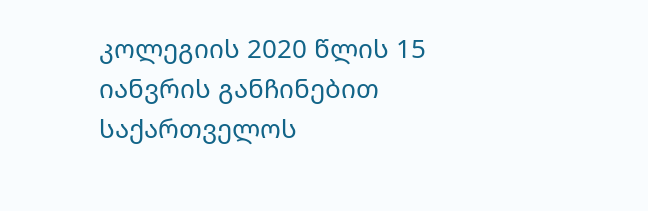კოლეგიის 2020 წლის 15 იანვრის განჩინებით საქართველოს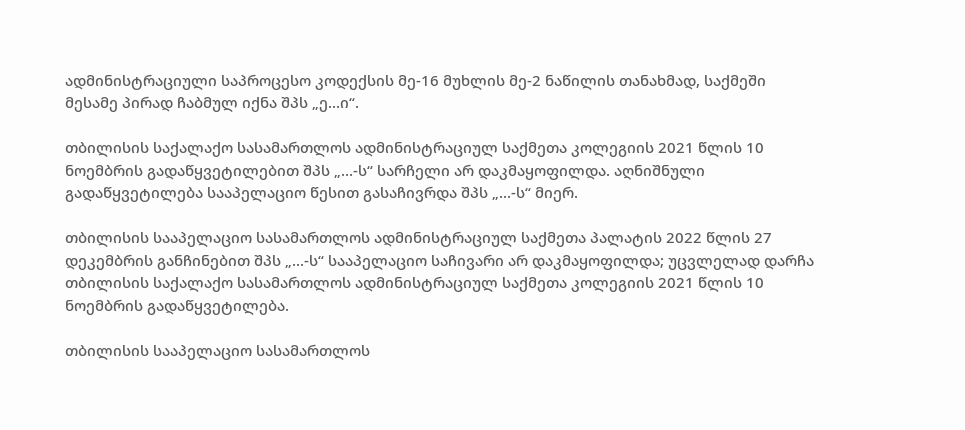ადმინისტრაციული საპროცესო კოდექსის მე-16 მუხლის მე-2 ნაწილის თანახმად, საქმეში მესამე პირად ჩაბმულ იქნა შპს „ე...ი“.

თბილისის საქალაქო სასამართლოს ადმინისტრაციულ საქმეთა კოლეგიის 2021 წლის 10 ნოემბრის გადაწყვეტილებით შპს „...-ს“ სარჩელი არ დაკმაყოფილდა. აღნიშნული გადაწყვეტილება სააპელაციო წესით გასაჩივრდა შპს „...-ს“ მიერ.

თბილისის სააპელაციო სასამართლოს ადმინისტრაციულ საქმეთა პალატის 2022 წლის 27 დეკემბრის განჩინებით შპს „...-ს“ სააპელაციო საჩივარი არ დაკმაყოფილდა; უცვლელად დარჩა თბილისის საქალაქო სასამართლოს ადმინისტრაციულ საქმეთა კოლეგიის 2021 წლის 10 ნოემბრის გადაწყვეტილება.

თბილისის სააპელაციო სასამართლოს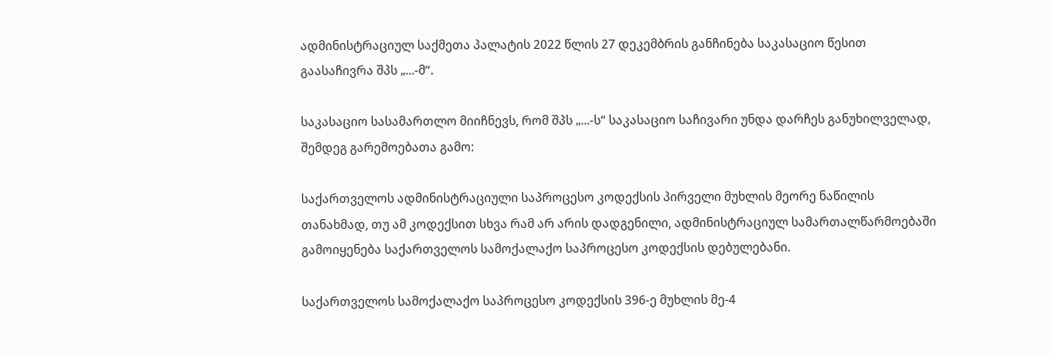ადმინისტრაციულ საქმეთა პალატის 2022 წლის 27 დეკემბრის განჩინება საკასაციო წესით გაასაჩივრა შპს „...-მ“.

საკასაციო სასამართლო მიიჩნევს, რომ შპს „...-ს“ საკასაციო საჩივარი უნდა დარჩეს განუხილველად, შემდეგ გარემოებათა გამო:

საქართველოს ადმინისტრაციული საპროცესო კოდექსის პირველი მუხლის მეორე ნაწილის თანახმად, თუ ამ კოდექსით სხვა რამ არ არის დადგენილი, ადმინისტრაციულ სამართალწარმოებაში გამოიყენება საქართველოს სამოქალაქო საპროცესო კოდექსის დებულებანი.

საქართველოს სამოქალაქო საპროცესო კოდექსის 396-ე მუხლის მე-4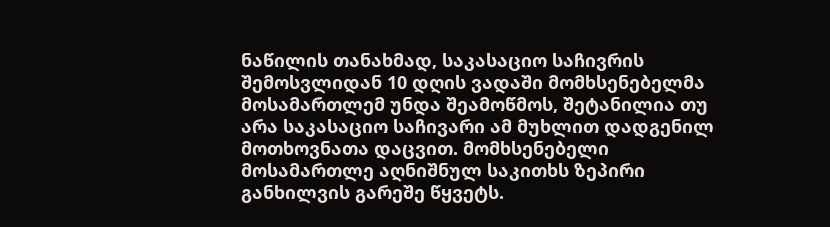ნაწილის თანახმად, საკასაციო საჩივრის შემოსვლიდან 10 დღის ვადაში მომხსენებელმა მოსამართლემ უნდა შეამოწმოს, შეტანილია თუ არა საკასაციო საჩივარი ამ მუხლით დადგენილ მოთხოვნათა დაცვით. მომხსენებელი მოსამართლე აღნიშნულ საკითხს ზეპირი განხილვის გარეშე წყვეტს.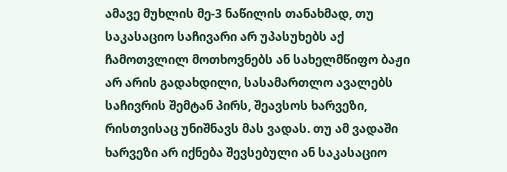ამავე მუხლის მე-3 ნაწილის თანახმად, თუ საკასაციო საჩივარი არ უპასუხებს აქ ჩამოთვლილ მოთხოვნებს ან სახელმწიფო ბაჟი არ არის გადახდილი, სასამართლო ავალებს საჩივრის შემტან პირს, შეავსოს ხარვეზი, რისთვისაც უნიშნავს მას ვადას. თუ ამ ვადაში ხარვეზი არ იქნება შევსებული ან საკასაციო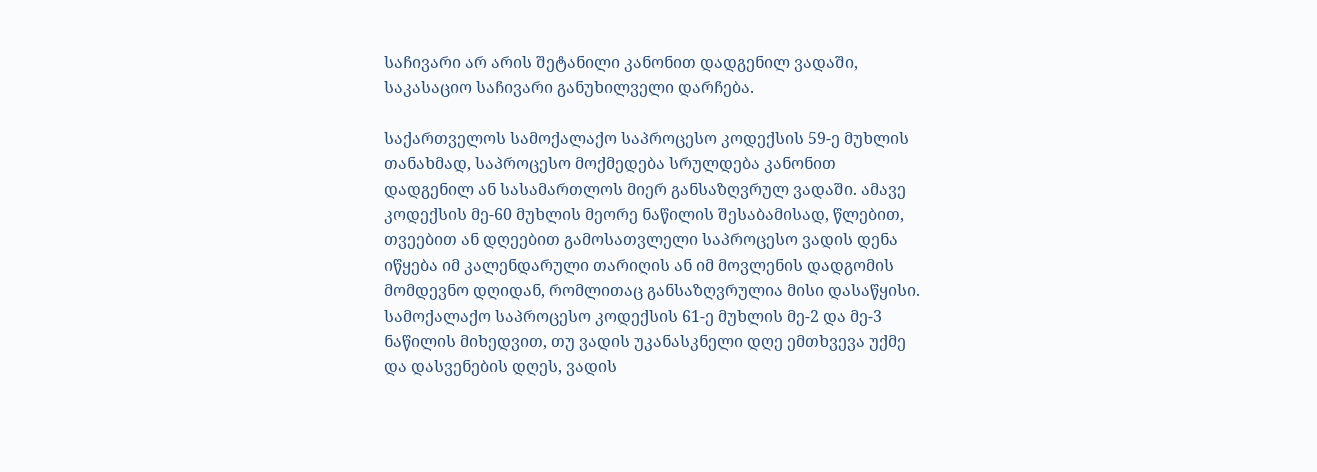საჩივარი არ არის შეტანილი კანონით დადგენილ ვადაში, საკასაციო საჩივარი განუხილველი დარჩება.

საქართველოს სამოქალაქო საპროცესო კოდექსის 59-ე მუხლის თანახმად, საპროცესო მოქმედება სრულდება კანონით დადგენილ ან სასამართლოს მიერ განსაზღვრულ ვადაში. ამავე კოდექსის მე-60 მუხლის მეორე ნაწილის შესაბამისად, წლებით, თვეებით ან დღეებით გამოსათვლელი საპროცესო ვადის დენა იწყება იმ კალენდარული თარიღის ან იმ მოვლენის დადგომის მომდევნო დღიდან, რომლითაც განსაზღვრულია მისი დასაწყისი. სამოქალაქო საპროცესო კოდექსის 61-ე მუხლის მე-2 და მე-3 ნაწილის მიხედვით, თუ ვადის უკანასკნელი დღე ემთხვევა უქმე და დასვენების დღეს, ვადის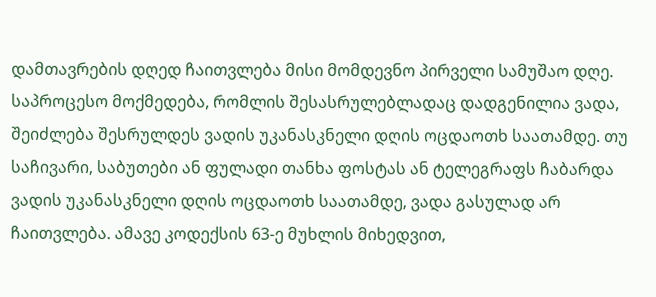დამთავრების დღედ ჩაითვლება მისი მომდევნო პირველი სამუშაო დღე. საპროცესო მოქმედება, რომლის შესასრულებლადაც დადგენილია ვადა, შეიძლება შესრულდეს ვადის უკანასკნელი დღის ოცდაოთხ საათამდე. თუ საჩივარი, საბუთები ან ფულადი თანხა ფოსტას ან ტელეგრაფს ჩაბარდა ვადის უკანასკნელი დღის ოცდაოთხ საათამდე, ვადა გასულად არ ჩაითვლება. ამავე კოდექსის 63-ე მუხლის მიხედვით,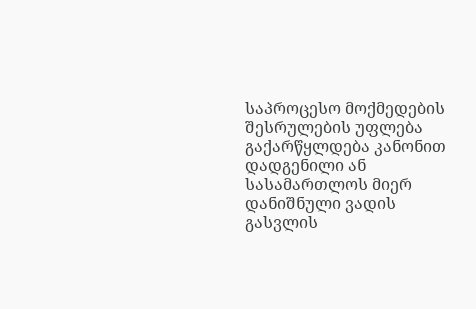საპროცესო მოქმედების შესრულების უფლება გაქარწყლდება კანონით დადგენილი ან სასამართლოს მიერ დანიშნული ვადის გასვლის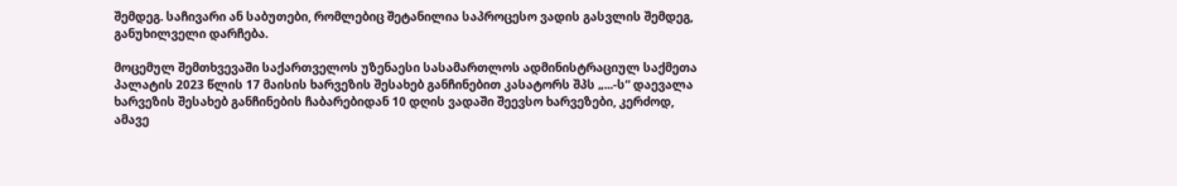შემდეგ. საჩივარი ან საბუთები, რომლებიც შეტანილია საპროცესო ვადის გასვლის შემდეგ, განუხილველი დარჩება.

მოცემულ შემთხვევაში საქართველოს უზენაესი სასამართლოს ადმინისტრაციულ საქმეთა პალატის 2023 წლის 17 მაისის ხარვეზის შესახებ განჩინებით კასატორს შპს „...-ს“ დაევალა ხარვეზის შესახებ განჩინების ჩაბარებიდან 10 დღის ვადაში შეევსო ხარვეზები, კერძოდ, ამავე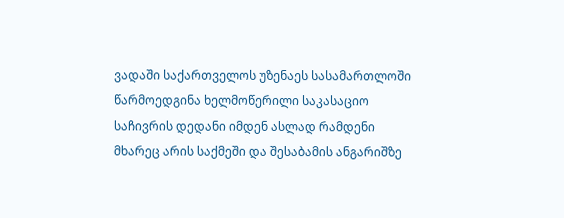ვადაში საქართველოს უზენაეს სასამართლოში წარმოედგინა ხელმოწერილი საკასაციო საჩივრის დედანი იმდენ ასლად რამდენი მხარეც არის საქმეში და შესაბამის ანგარიშზე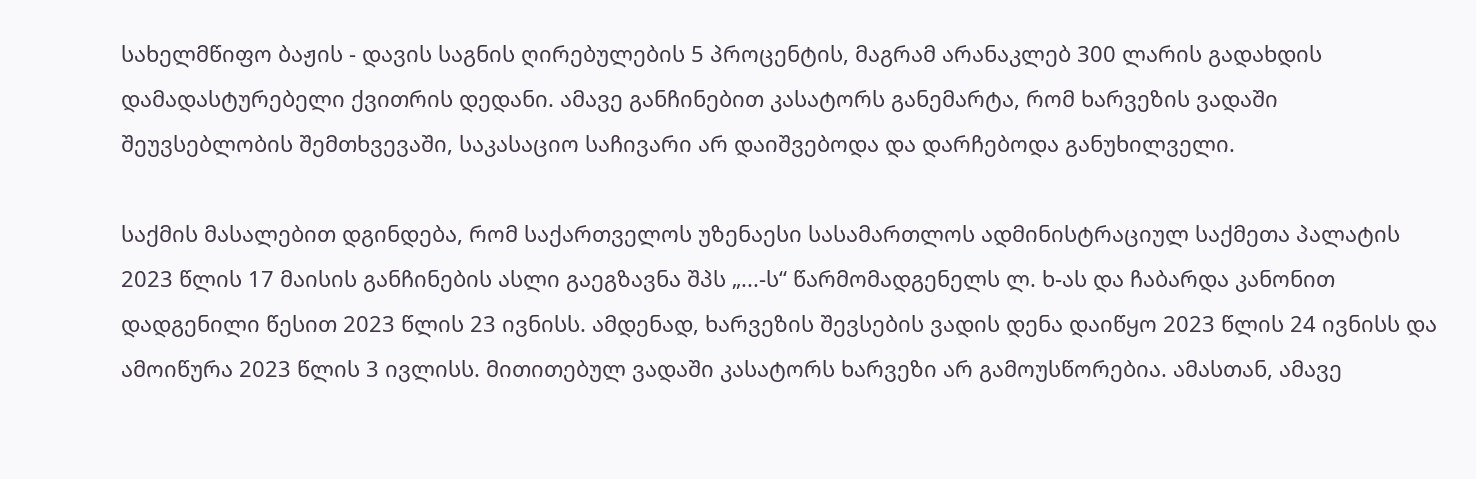სახელმწიფო ბაჟის - დავის საგნის ღირებულების 5 პროცენტის, მაგრამ არანაკლებ 300 ლარის გადახდის დამადასტურებელი ქვითრის დედანი. ამავე განჩინებით კასატორს განემარტა, რომ ხარვეზის ვადაში შეუვსებლობის შემთხვევაში, საკასაციო საჩივარი არ დაიშვებოდა და დარჩებოდა განუხილველი.

საქმის მასალებით დგინდება, რომ საქართველოს უზენაესი სასამართლოს ადმინისტრაციულ საქმეთა პალატის 2023 წლის 17 მაისის განჩინების ასლი გაეგზავნა შპს „...-ს“ წარმომადგენელს ლ. ხ-ას და ჩაბარდა კანონით დადგენილი წესით 2023 წლის 23 ივნისს. ამდენად, ხარვეზის შევსების ვადის დენა დაიწყო 2023 წლის 24 ივნისს და ამოიწურა 2023 წლის 3 ივლისს. მითითებულ ვადაში კასატორს ხარვეზი არ გამოუსწორებია. ამასთან, ამავე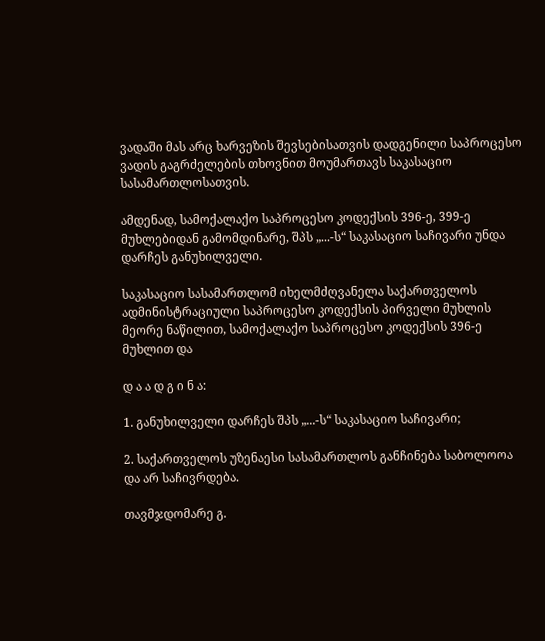ვადაში მას არც ხარვეზის შევსებისათვის დადგენილი საპროცესო ვადის გაგრძელების თხოვნით მოუმართავს საკასაციო სასამართლოსათვის.

ამდენად, სამოქალაქო საპროცესო კოდექსის 396-ე, 399-ე მუხლებიდან გამომდინარე, შპს „...-ს“ საკასაციო საჩივარი უნდა დარჩეს განუხილველი.

საკასაციო სასამართლომ იხელმძღვანელა საქართველოს ადმინისტრაციული საპროცესო კოდექსის პირველი მუხლის მეორე ნაწილით, სამოქალაქო საპროცესო კოდექსის 396-ე მუხლით და

დ ა ა დ გ ი ნ ა:

1. განუხილველი დარჩეს შპს „...-ს“ საკასაციო საჩივარი;

2. საქართველოს უზენაესი სასამართლოს განჩინება საბოლოოა და არ საჩივრდება.

თავმჯდომარე გ.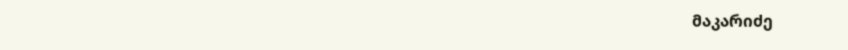მაკარიძე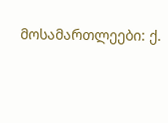მოსამართლეები: ქ.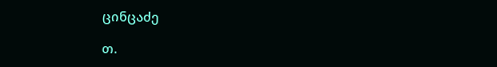ცინცაძე

თ.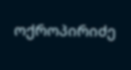ოქროპირიძე